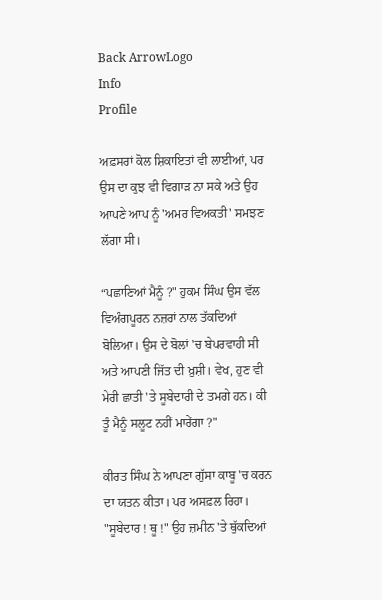Back ArrowLogo
Info
Profile

ਅਫ਼ਸਰਾਂ ਕੋਲ ਸ਼ਿਕਾਇਤਾਂ ਵੀ ਲਾਈਆਂ, ਪਰ ਉਸ ਦਾ ਕੁਝ ਵੀ ਵਿਗਾੜ ਨਾ ਸਕੇ ਅਤੇ ਉਹ ਆਪਣੇ ਆਪ ਨੂੰ 'ਅਮਰ ਵਿਅਕਤੀ' ਸਮਝਣ ਲੱਗਾ ਸੀ।

“ਪਛਾਣਿਆਂ ਮੈਨੂੰ ?" ਹੁਕਮ ਸਿੰਘ ਉਸ ਵੱਲ ਵਿਅੰਗਪੂਰਨ ਨਜ਼ਰਾਂ ਨਾਲ ਤੱਕਦਿਆਂ ਬੋਲਿਆ। ਉਸ ਦੇ ਬੋਲਾਂ 'ਚ ਬੇਪਰਵਾਹੀ ਸੀ ਅਤੇ ਆਪਣੀ ਜਿੱਤ ਦੀ ਖ਼ੁਸ਼ੀ। ਵੇਖ, ਹੁਣ ਵੀ ਮੇਰੀ ਛਾਤੀ 'ਤੇ ਸੂਬੇਦਾਰੀ ਦੇ ਤਮਗੇ ਹਨ। ਕੀ ਤੂੰ ਮੈਨੂੰ ਸਲੂਟ ਨਹੀਂ ਮਾਰੇਂਗਾ ?"

ਕੀਰਤ ਸਿੰਘ ਨੇ ਆਪਣਾ ਗੁੱਸਾ ਕਾਬੂ 'ਚ ਕਰਨ ਦਾ ਯਤਨ ਕੀਤਾ। ਪਰ ਅਸਫ਼ਲ ਰਿਹਾ। "ਸੂਬੇਦਾਰ ! ਥੂ !" ਉਹ ਜ਼ਮੀਨ 'ਤੇ ਥੁੱਕਦਿਆਂ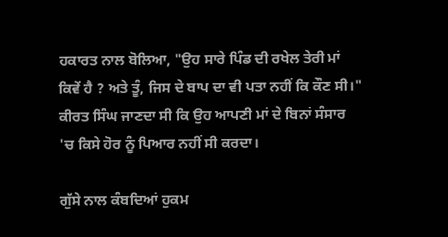ਹਕਾਰਤ ਨਾਲ ਬੋਲਿਆ, "ਉਹ ਸਾਰੇ ਪਿੰਡ ਦੀ ਰਖੇਲ ਤੇਰੀ ਮਾਂ ਕਿਵੇਂ ਹੈ ? ਅਤੇ ਤੂੰ, ਜਿਸ ਦੇ ਬਾਪ ਦਾ ਵੀ ਪਤਾ ਨਹੀਂ ਕਿ ਕੌਣ ਸੀ।" ਕੀਰਤ ਸਿੰਘ ਜਾਣਦਾ ਸੀ ਕਿ ਉਹ ਆਪਣੀ ਮਾਂ ਦੇ ਬਿਨਾਂ ਸੰਸਾਰ 'ਚ ਕਿਸੇ ਹੋਰ ਨੂੰ ਪਿਆਰ ਨਹੀਂ ਸੀ ਕਰਦਾ।

ਗੁੱਸੇ ਨਾਲ ਕੰਬਦਿਆਂ ਹੁਕਮ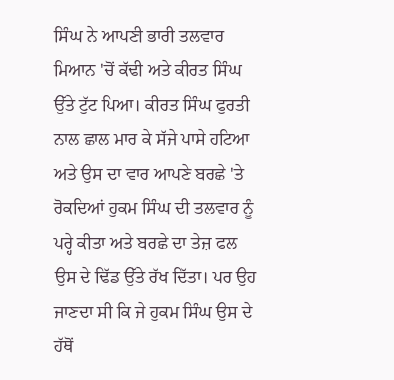ਸਿੰਘ ਨੇ ਆਪਣੀ ਭਾਰੀ ਤਲਵਾਰ ਮਿਆਨ 'ਚੋਂ ਕੱਢੀ ਅਤੇ ਕੀਰਤ ਸਿੰਘ ਉੱਤੇ ਟੁੱਟ ਪਿਆ। ਕੀਰਤ ਸਿੰਘ ਫੁਰਤੀ ਨਾਲ ਛਾਲ ਮਾਰ ਕੇ ਸੱਜੇ ਪਾਸੇ ਹਟਿਆ ਅਤੇ ਉਸ ਦਾ ਵਾਰ ਆਪਣੇ ਬਰਛੇ 'ਤੇ ਰੋਕਦਿਆਂ ਹੁਕਮ ਸਿੰਘ ਦੀ ਤਲਵਾਰ ਨੂੰ ਪਰ੍ਹੇ ਕੀਤਾ ਅਤੇ ਬਰਛੇ ਦਾ ਤੇਜ਼ ਫਲ ਉਸ ਦੇ ਢਿੱਡ ਉੱਤੇ ਰੱਖ ਦਿੱਤਾ। ਪਰ ਉਹ ਜਾਣਦਾ ਸੀ ਕਿ ਜੇ ਹੁਕਮ ਸਿੰਘ ਉਸ ਦੇ ਹੱਥੋਂ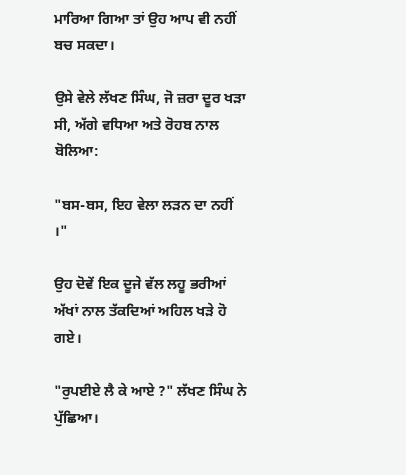ਮਾਰਿਆ ਗਿਆ ਤਾਂ ਉਹ ਆਪ ਵੀ ਨਹੀਂ ਬਚ ਸਕਦਾ।

ਉਸੇ ਵੇਲੇ ਲੱਖਣ ਸਿੰਘ, ਜੋ ਜ਼ਰਾ ਦੂਰ ਖੜਾ ਸੀ, ਅੱਗੇ ਵਧਿਆ ਅਤੇ ਰੋਹਬ ਨਾਲ ਬੋਲਿਆ:

"ਬਸ-ਬਸ, ਇਹ ਵੇਲਾ ਲੜਨ ਦਾ ਨਹੀਂ ।"

ਉਹ ਦੋਵੇਂ ਇਕ ਦੂਜੇ ਵੱਲ ਲਹੂ ਭਰੀਆਂ ਅੱਖਾਂ ਨਾਲ ਤੱਕਦਿਆਂ ਅਹਿਲ ਖੜੇ ਹੋ ਗਏ।

"ਰੁਪਈਏ ਲੈ ਕੇ ਆਏ ?" ਲੱਖਣ ਸਿੰਘ ਨੇ ਪੁੱਛਿਆ।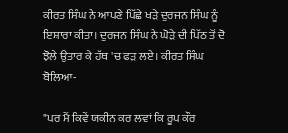ਕੀਰਤ ਸਿੰਘ ਨੇ ਆਪਣੇ ਪਿੱਛੇ ਖੜੇ ਦੁਰਜਨ ਸਿੰਘ ਨੂੰ ਇਸ਼ਾਰਾ ਕੀਤਾ। ਦੁਰਜਨ ਸਿੰਘ ਨੇ ਘੋੜੇ ਦੀ ਪਿੱਠ ਤੋਂ ਦੋ ਝੋਲੇ ਉਤਾਰ ਕੇ ਹੱਥ 'ਚ ਫੜ ਲਏ। ਕੀਰਤ ਸਿੰਘ ਬੋਲਿਆ-

"ਪਰ ਮੈਂ ਕਿਵੇਂ ਯਕੀਨ ਕਰ ਲਵਾਂ ਕਿ ਰੂਪ ਕੌਰ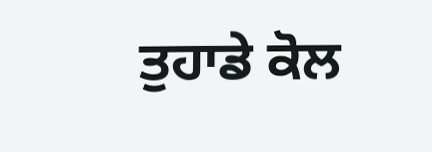ਤੁਹਾਡੇ ਕੋਲ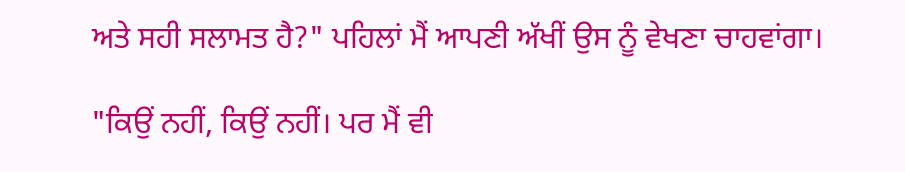ਅਤੇ ਸਹੀ ਸਲਾਮਤ ਹੈ?" ਪਹਿਲਾਂ ਮੈਂ ਆਪਣੀ ਅੱਖੀਂ ਉਸ ਨੂੰ ਵੇਖਣਾ ਚਾਹਵਾਂਗਾ।

"ਕਿਉਂ ਨਹੀਂ, ਕਿਉਂ ਨਹੀਂ। ਪਰ ਮੈਂ ਵੀ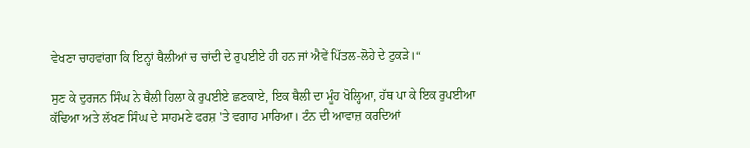ਵੇਖਣਾ ਚਾਹਵਾਂਗਾ ਕਿ ਇਨ੍ਹਾਂ ਥੈਲੀਆਂ ਚ ਚਾਂਦੀ ਦੇ ਰੁਪਈਏ ਹੀ ਹਨ ਜਾਂ ਐਵੇਂ ਪਿੱਤਲ-ਲੋਹੇ ਦੇ ਟੁਕੜੇ।“

ਸੁਣ ਕੇ ਦੁਰਜਨ ਸਿੰਘ ਨੇ ਥੈਲੀ ਹਿਲਾ ਕੇ ਰੁਪਈਏ ਛਣਕਾਏ, ਇਕ ਥੈਲੀ ਦਾ ਮੂੰਹ ਖੋਲ੍ਹਿਆ, ਹੱਥ ਪਾ ਕੇ ਇਕ ਰੁਪਈਆ ਕੱਢਿਆ ਅਤੇ ਲੱਖਣ ਸਿੰਘ ਦੇ ਸਾਹਮਣੇ ਫਰਸ਼ 'ਤੇ ਵਗਾਹ ਮਾਰਿਆ। ਟੰਨ ਦੀ ਆਵਾਜ਼ ਕਰਦਿਆਂ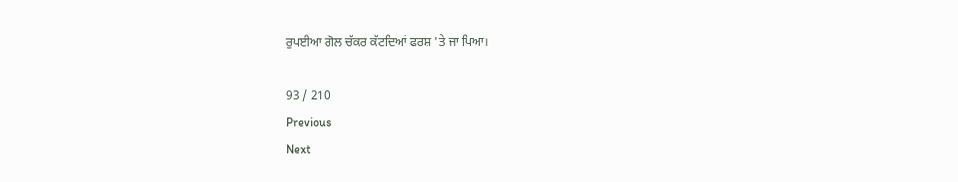ਰੁਪਈਆ ਗੋਲ ਚੱਕਰ ਕੱਟਦਿਆਂ ਫਰਸ਼ 'ਤੇ ਜਾ ਪਿਆ।

93 / 210
Previous
Next